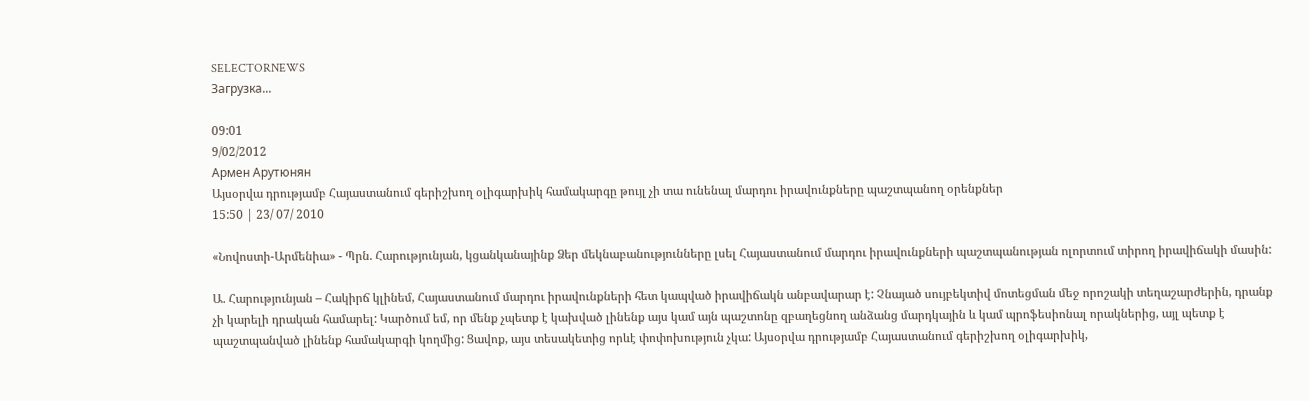SELECTORNEWS
Загрузка...

09:01
9/02/2012
Армен Арутюнян
Այսօրվա դրությամբ Հայաստանում գերիշխող օլիգարխիկ համակարգը թույլ չի տա ունենալ մարդու իրավունքները պաշտպանող օրենքներ
15:50 | 23/ 07/ 2010

«Նովոստի-Արմենիա» - Պրն. Հարությունյան, կցանկանայինք Ձեր մեկնաբանությունները լսել Հայաստանում մարդու իրավունքների պաշտպանության ոլորտում տիրող իրավիճակի մասին:

Ա. Հարությունյան – Հակիրճ կլինեմ, Հայաստանում մարդու իրավունքների հետ կապված իրավիճակն անբավարար է: Չնայած սույբեկտիվ մոտեցման մեջ որոշակի տեղաշարժերին, դրանք չի կարելի դրական համարել: Կարծում եմ, որ մենք չպետք է կախված լինենք այս կամ այն պաշտոնը զբաղեցնող անձանց մարդկային և կամ պրոֆեսիոնալ որակներից, այլ պետք է պաշտպանված լինենք համակարգի կողմից: Ցավոք, այս տեսակետից որևէ փոփոխություն չկա: Այսօրվա դրությամբ Հայաստանում գերիշխող օլիգարխիկ,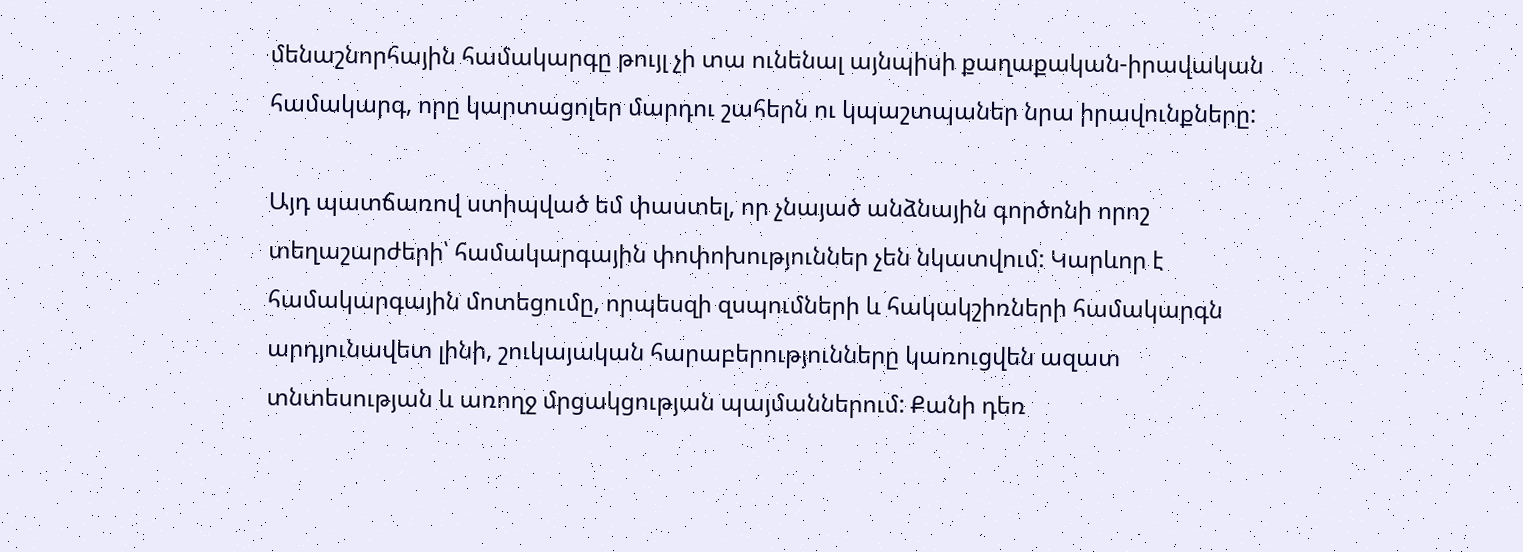մենաշնորհային համակարգը թույլ չի տա ունենալ այնպիսի քաղաքական-իրավական համակարգ, որը կարտացոլեր մարդու շահերն ու կպաշտպաներ նրա իրավունքները:

Այդ պատճառով ստիպված եմ փաստել, որ չնայած անձնային գործոնի որոշ տեղաշարժերի՝ համակարգային փոփոխություններ չեն նկատվում: Կարևոր է համակարգային մոտեցումը, որպեսզի զսպումների և հակակշիռների համակարգն արդյունավետ լինի, շուկայական հարաբերությունները կառուցվեն ազատ տնտեսության և առողջ մրցակցության պայմաններում: Քանի դեռ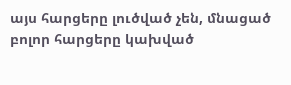այս հարցերը լուծված չեն, մնացած բոլոր հարցերը կախված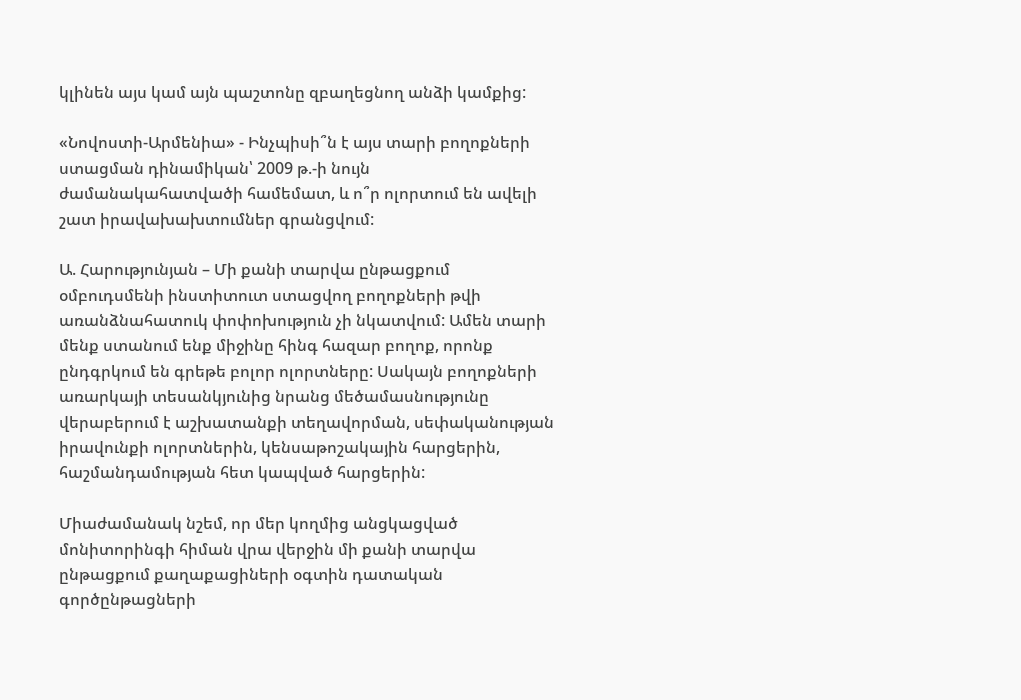կլինեն այս կամ այն պաշտոնը զբաղեցնող անձի կամքից:

«Նովոստի-Արմենիա» - Ինչպիսի՞ն է այս տարի բողոքների ստացման դինամիկան՝ 2009 թ.-ի նույն ժամանակահատվածի համեմատ, և ո՞ր ոլորտում են ավելի շատ իրավախախտումներ գրանցվում:

Ա. Հարությունյան – Մի քանի տարվա ընթացքում օմբուդսմենի ինստիտուտ ստացվող բողոքների թվի առանձնահատուկ փոփոխություն չի նկատվում: Ամեն տարի մենք ստանում ենք միջինը հինգ հազար բողոք, որոնք ընդգրկում են գրեթե բոլոր ոլորտները: Սակայն բողոքների առարկայի տեսանկյունից նրանց մեծամասնությունը վերաբերում է աշխատանքի տեղավորման, սեփականության իրավունքի ոլորտներին, կենսաթոշակային հարցերին, հաշմանդամության հետ կապված հարցերին:

Միաժամանակ նշեմ, որ մեր կողմից անցկացված մոնիտորինգի հիման վրա վերջին մի քանի տարվա ընթացքում քաղաքացիների օգտին դատական գործընթացների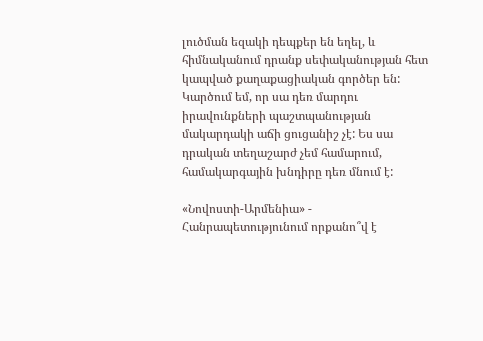լուծման եզակի դեպքեր են եղել, և հիմնականում դրանք սեփականության հետ կապված քաղաքացիական գործեր են: Կարծում եմ, որ սա դեռ մարդու իրավունքների պաշտպանության մակարդակի աճի ցուցանիշ չէ: Ես սա դրական տեղաշարժ չեմ համարում, համակարգային խնդիրը դեռ մնում է:

«Նովոստի-Արմենիա» - Հանրապետությունում որքանո՞վ է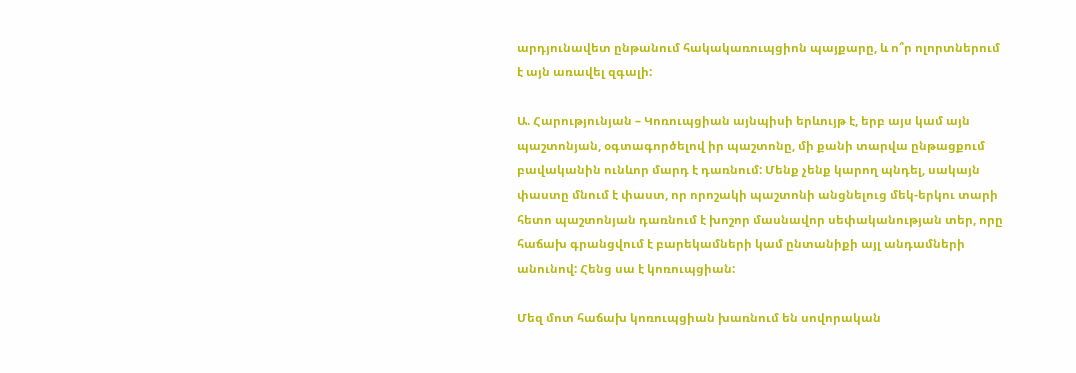արդյունավետ ընթանում հակակառուպցիոն պայքարը, և ո՞ր ոլորտներում է այն առավել զգալի:

Ա. Հարությունյան – Կոռուպցիան այնպիսի երևույթ է, երբ այս կամ այն պաշտոնյան, օգտագործելով իր պաշտոնը, մի քանի տարվա ընթացքում բավականին ունևոր մարդ է դառնում: Մենք չենք կարող պնդել, սակայն փաստը մնում է փաստ, որ որոշակի պաշտոնի անցնելուց մեկ-երկու տարի հետո պաշտոնյան դառնում է խոշոր մասնավոր սեփականության տեր, որը հաճախ գրանցվում է բարեկամների կամ ընտանիքի այլ անդամների անունով: Հենց սա է կոռուպցիան:

Մեզ մոտ հաճախ կոռուպցիան խառնում են սովորական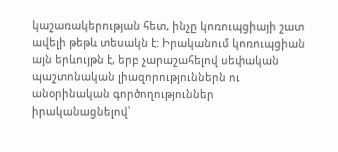կաշառակերության հետ, ինչը կոռուպցիայի շատ ավելի թեթև տեսակն է: Իրականում կոռուպցիան այն երևույթն է, երբ չարաշահելով սեփական պաշտոնական լիազորություններն ու անօրինական գործողություններ իրականացնելով՝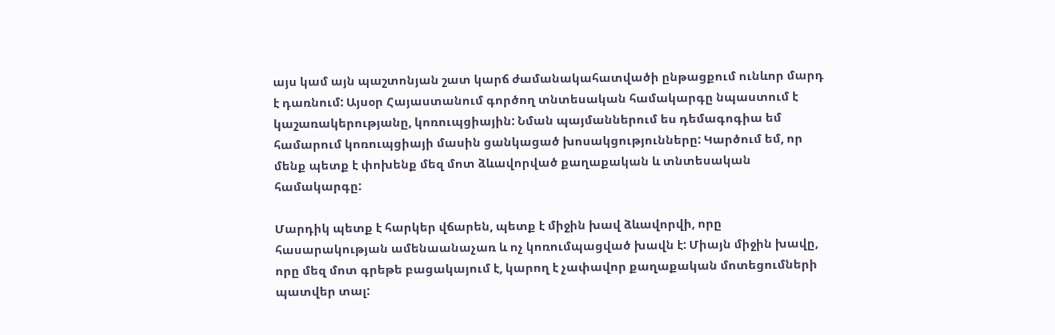այս կամ այն պաշտոնյան շատ կարճ ժամանակահատվածի ընթացքում ունևոր մարդ է դառնում: Այսօր Հայաստանում գործող տնտեսական համակարգը նպաստում է կաշառակերությանը, կոռուպցիային: Նման պայմաններում ես դեմագոգիա եմ համարում կոռուպցիայի մասին ցանկացած խոսակցությունները: Կարծում եմ, որ մենք պետք է փոխենք մեզ մոտ ձևավորված քաղաքական և տնտեսական համակարգը:

Մարդիկ պետք է հարկեր վճարեն, պետք է միջին խավ ձևավորվի, որը հասարակության ամենաանաչառ և ոչ կոռումպացված խավն է: Միայն միջին խավը, որը մեզ մոտ գրեթե բացակայում է, կարող է չափավոր քաղաքական մոտեցումների պատվեր տալ: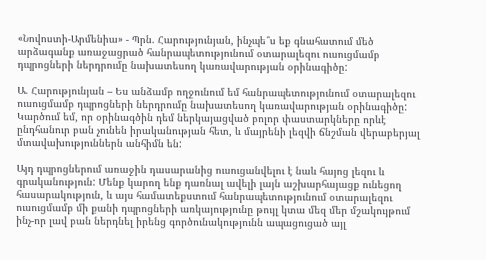«Նովոստի-Արմենիա» - Պրն. Հարությունյան, ինչպե՞ս եք գնահատում մեծ արձագանք առաջացրած հանրապետությունում օտարալեզու ուսուցմամբ դպրոցների ներդրումը նախատեսող կառավարության օրինագիծը:

Ա. Հարությունյան – Ես անձամբ ողջունում եմ հանրապետությունում օտարալեզու ուսուցմամբ դպրոցների ներդրումը նախատեսող կառավարության օրինագիծը: Կարծում եմ, որ օրինագծին դեմ ներկայացված բոլոր փաստարկները որևէ ընդհանուր բան չունեն իրականության հետ, և մայրենի լեզվի ճնշման վերաբերյալ մտավախություններն անհիմն են:

Այդ դպրոցներում առաջին դասարանից ուսուցանվելու է նաև հայոց լեզու և գրականություն: Մենք կարող ենք դառնալ ավելի լայն աշխարհայացք ունեցող հասարակություն, և այս համատեքստում հանրապետությունում օտարալեզու ուսուցմամբ մի քանի դպրոցների առկայությունը թույլ կտա մեզ մեր մշակույթում ինչ-որ լավ բան ներդնել իրենց գործունակությունն ապացուցած այլ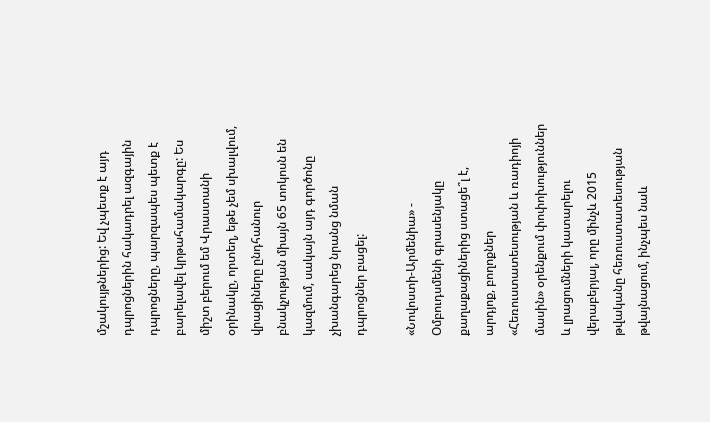մշակույթներից: Եվ չպետք է այդ դպրոցներին հակադրել ազգային դպրոցները, պարզապես պետք է բարելավել կրթահամակարգը: Ես միշտ բերում եմ Վրաստանի օրինակը, որտեղ, եթե չեմ սխալվում, վրացիները ընդհանուր բնակչության միայն 65 տոկոսն են կազմում, սակայն այդ գործոնը չխանգարեց նրանց նման դպրոցներ բացել:

«Նովոստի-Արմենիա» - Օմբուդսմենի գրասենյակը քաղաքացիներից ստացե՞լ է, արդյոք, բողոքներ «Հեռուստատեսության և ռադիոյի մասին» օրենքում փոփոխություններ և լրացումների կատարելու վերաբերյալ, որը մինչև 2015 թվականը հեռուստատեսության թվայնացում, ինչպես նաև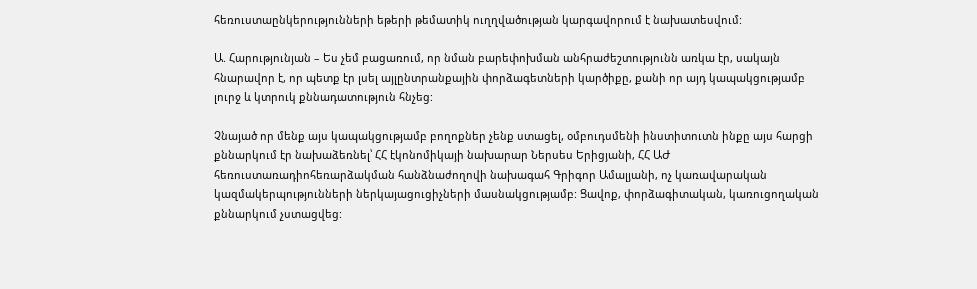հեռուստաընկերությունների եթերի թեմատիկ ուղղվածության կարգավորում է նախատեսվում:

Ա. Հարությունյան – Ես չեմ բացառում, որ նման բարեփոխման անհրաժեշտությունն առկա էր, սակայն հնարավոր է, որ պետք էր լսել այլընտրանքային փորձագետների կարծիքը, քանի որ այդ կապակցությամբ լուրջ և կտրուկ քննադատություն հնչեց:

Չնայած որ մենք այս կապակցությամբ բողոքներ չենք ստացել, օմբուդսմենի ինստիտուտն ինքը այս հարցի քննարկում էր նախաձեռնել՝ ՀՀ էկոնոմիկայի նախարար Ներսես Երիցյանի, ՀՀ ԱԺ հեռուստառադիոհեռարձակման հանձնաժողովի նախագահ Գրիգոր Ամալյանի, ոչ կառավարական կազմակերպությունների ներկայացուցիչների մասնակցությամբ: Ցավոք, փորձագիտական, կառուցողական քննարկում չստացվեց: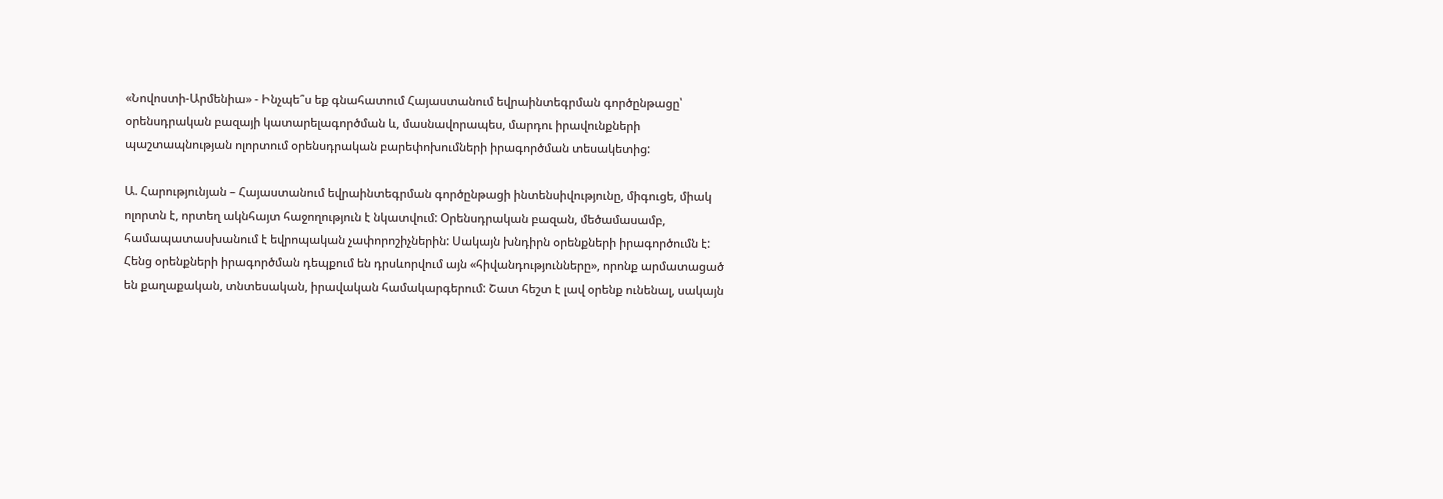«Նովոստի-Արմենիա» - Ինչպե՞ս եք գնահատում Հայաստանում եվրաինտեգրման գործընթացը՝ օրենսդրական բազայի կատարելագործման և, մասնավորապես, մարդու իրավունքների պաշտապնության ոլորտում օրենսդրական բարեփոխումների իրագործման տեսակետից:

Ա. Հարությունյան – Հայաստանում եվրաինտեգրման գործընթացի ինտենսիվությունը, միգուցե, միակ ոլորտն է, որտեղ ակնհայտ հաջողություն է նկատվում: Օրենսդրական բազան, մեծամասամբ, համապատասխանում է եվրոպական չափորոշիչներին: Սակայն խնդիրն օրենքների իրագործումն է: Հենց օրենքների իրագործման դեպքում են դրսևորվում այն «հիվանդությունները», որոնք արմատացած են քաղաքական, տնտեսական, իրավական համակարգերում: Շատ հեշտ է լավ օրենք ունենալ, սակայն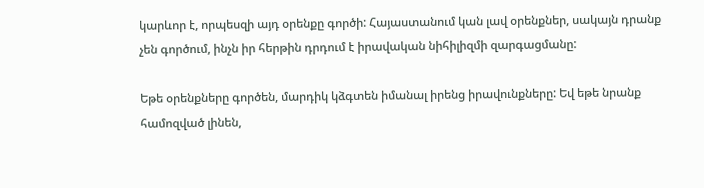կարևոր է, որպեսզի այդ օրենքը գործի: Հայաստանում կան լավ օրենքներ, սակայն դրանք չեն գործում, ինչն իր հերթին դրդում է իրավական նիհիլիզմի զարգացմանը:

Եթե օրենքները գործեն, մարդիկ կձգտեն իմանալ իրենց իրավունքները: Եվ եթե նրանք համոզված լինեն,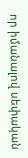որ իմանալով սեփական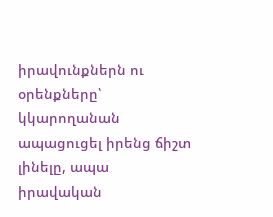իրավունքներն ու օրենքները՝ կկարողանան ապացուցել իրենց ճիշտ լինելը, ապա իրավական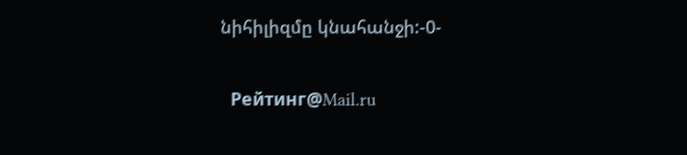նիհիլիզմը կնահանջի:-0-

  Рейтинг@Mail.ru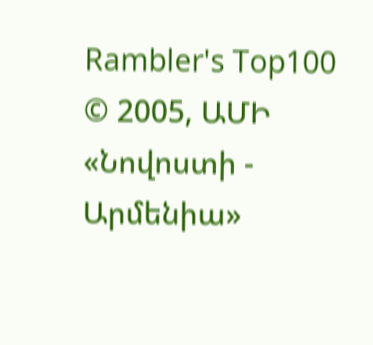Rambler's Top100       © 2005, ԱՄԻ «Նովոստի - Արմենիա»